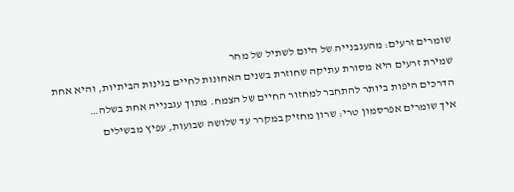שומרים זרעים: מהעגבנייה של היום לשתיל של מחר
שמירת זרעים היא מסורת עתיקה שחוזרת בשנים האחונות לחיים בגינות הביתיות, והיא אחת הדרכים היפות ביותר להתחבר למחזור החיים של הצמח. מתוך עגבנייה אחת בשלה…
איך שומרים אפרסמון טרי: שרון מחזיק במקרר עד שלושה שבועות, עפיץ מבשילים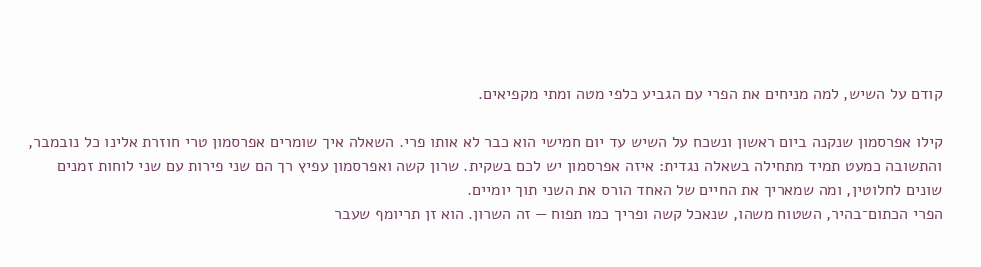קודם על השיש, למה מניחים את הפרי עם הגביע כלפי מטה ומתי מקפיאים.

קילו אפרסמון שנקנה ביום ראשון ונשכח על השיש עד יום חמישי הוא כבר לא אותו פרי. השאלה איך שומרים אפרסמון טרי חוזרת אלינו כל נובמבר, והתשובה כמעט תמיד מתחילה בשאלה נגדית: איזה אפרסמון יש לכם בשקית. שרון קשה ואפרסמון עפיץ רך הם שני פירות עם שני לוחות זמנים שונים לחלוטין, ומה שמאריך את החיים של האחד הורס את השני תוך יומיים.
הפרי הכתום־בהיר, השטוח משהו, שנאכל קשה ופריך כמו תפוח — זה השרון. הוא זן תריומף שעבר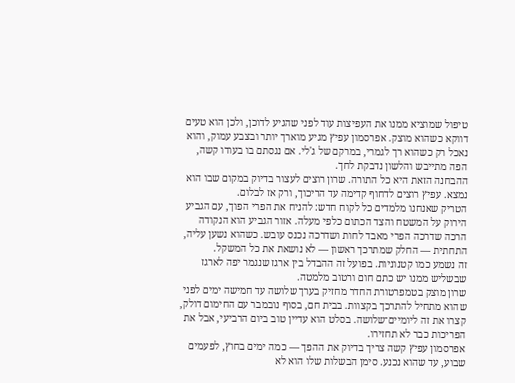טיפול שמוציא ממנו את העפיצות עוד לפני שהגיע לדוכן, ולכן הוא טעים דווקא כשהוא מוצק. אפרסמון עפיץ מגיע מוארך יותר ובצבע עמוק, והוא נאכל רק כשהוא רך לגמרי, במרקם של ג'לי. אם נגסתם בו בעודו קשה, הפה מתייבש והלשון נדבקת לחך.
ההבחנה הזאת היא כל התורה. שרון רוצים לעצור בדיוק במקום שבו הוא נמצא. עפיץ רוצים לדחוף קדימה עד הריכוך, ורק אז לבלום.
הטריק שאנחנו מלמדים כל לקוח חדש: להניח את הפרי הפוך, עם הגביע הירוק על המשטח והצד הכתום כלפי מעלה. אזור הגביע הוא הנקודה הרכה שדרכה הפרי מאבד לחות ושדרכה נכנס עובש. כשהוא נשען עליה, התחתית — החלק שמתרכך ראשון — לא נושאת את כל המשקל.
זה נשמע כמו קטנוניות. בפועל זה ההבדל בין ארגז שנגמר יפה לארגז שבשליש ממנו יש כתם חום ורטוב מלמטה.
שרון מוצק בטמפרטורת החדר מחזיק בערך שלושה עד חמישה ימים לפני שהוא מתחיל להתרכך בקצוות. בבית חם, בסוף נובמבר עם החימום דולק, קצרו את זה ליומיים־שלושה. בסלט הוא עדיין טוב ביום הרביעי, אבל את הפריכות כבר לא תחזירו.
אפרסמון עפיץ קשה צריך בדיוק את ההפך — כמה ימים בחוץ, לפעמים שבוע, עד שהוא נכנע. סימן הבשלות שלו הוא לא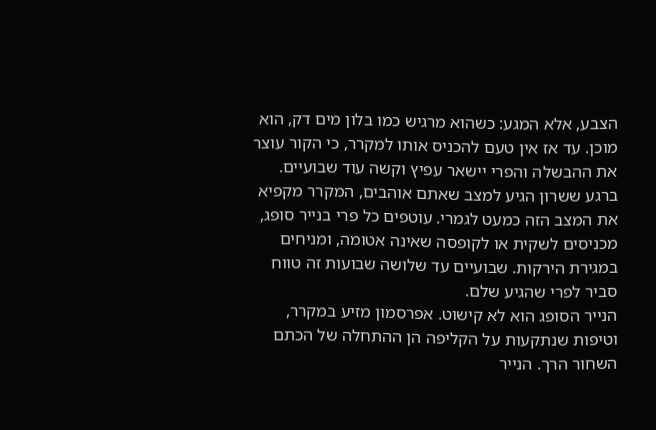הצבע, אלא המגע: כשהוא מרגיש כמו בלון מים דק, הוא מוכן. עד אז אין טעם להכניס אותו למקרר, כי הקור עוצר את ההבשלה והפרי יישאר עפיץ וקשה עוד שבועיים.
ברגע ששרון הגיע למצב שאתם אוהבים, המקרר מקפיא את המצב הזה כמעט לגמרי. עוטפים כל פרי בנייר סופג, מכניסים לשקית או לקופסה שאינה אטומה, ומניחים במגירת הירקות. שבועיים עד שלושה שבועות זה טווח סביר לפרי שהגיע שלם.
הנייר הסופג הוא לא קישוט. אפרסמון מזיע במקרר, וטיפות שנתקעות על הקליפה הן ההתחלה של הכתם השחור הרך. הנייר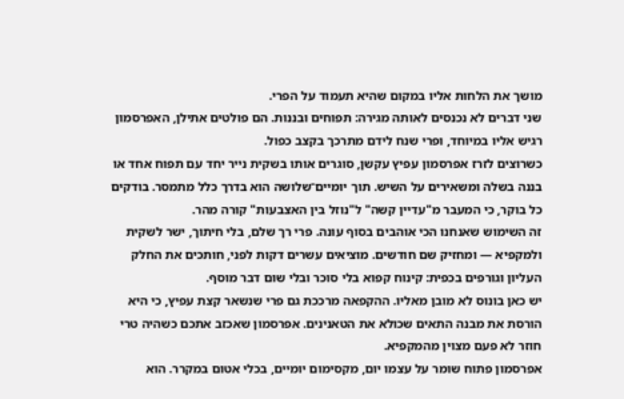מושך את הלחות אליו במקום שהיא תעמוד על הפרי.
שני דברים לא נכנסים לאותה מגירה: תפוחים ובננות. הם פולטים אתילן, האפרסמון רגיש אליו במיוחד, ופרי שנח לידם מתרכך בקצב כפול.
כשרוצים לזרז אפרסמון עפיץ עקשן, סוגרים אותו בשקית נייר יחד עם תפוח אחד או בננה בשלה ומשאירים על השיש. תוך יומיים־שלושה הוא בדרך כלל מתמסר. בודקים כל בוקר, כי המעבר מ"עדיין קשה" ל"נוזל בין האצבעות" קורה מהר.
זה השימוש שאנחנו הכי אוהבים בסוף עונה. פרי רך שלם, בלי חיתוך, ישר לשקית ולמקפיא — ומחזיק שם חודשים. מוציאים עשרים דקות לפני, חותכים את החלק העליון וגורפים בכפית: קינוח קפוא בלי סוכר ובלי שום דבר מוסף.
יש כאן בונוס לא מובן מאליו. ההקפאה מרככת גם פרי שנשאר קצת עפיץ, כי היא הורסת את מבנה התאים שכולא את הטאנינים. אפרסמון שאכזב אתכם כשהיה טרי חוזר לא פעם מצוין מהמקפיא.
אפרסמון פתוח שומר על עצמו יום, מקסימום יומיים, בכלי אטום במקרר. הוא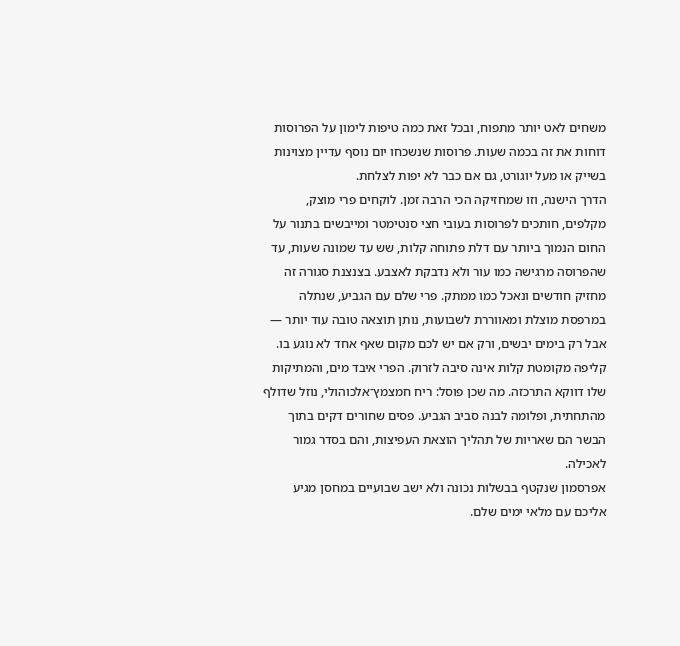משחים לאט יותר מתפוח, ובכל זאת כמה טיפות לימון על הפרוסות דוחות את זה בכמה שעות. פרוסות שנשכחו יום נוסף עדיין מצוינות בשייק או מעל יוגורט, גם אם כבר לא יפות לצלחת.
הדרך הישנה, וזו שמחזיקה הכי הרבה זמן. לוקחים פרי מוצק, מקלפים, חותכים לפרוסות בעובי חצי סנטימטר ומייבשים בתנור על החום הנמוך ביותר עם דלת פתוחה קלות, שש עד שמונה שעות, עד שהפרוסה מרגישה כמו עור ולא נדבקת לאצבע. בצנצנת סגורה זה מחזיק חודשים ונאכל כמו ממתק. פרי שלם עם הגביע, שנתלה במרפסת מוצלת ומאווררת לשבועות, נותן תוצאה טובה עוד יותר — אבל רק בימים יבשים, ורק אם יש לכם מקום שאף אחד לא נוגע בו.
קליפה מקומטת קלות אינה סיבה לזרוק. הפרי איבד מים, והמתיקות שלו דווקא התרכזה. מה שכן פוסל: ריח חמצמץ־אלכוהולי, נוזל שדולף מהתחתית, ופלומה לבנה סביב הגביע. פסים שחורים דקים בתוך הבשר הם שאריות של תהליך הוצאת העפיצות, והם בסדר גמור לאכילה.
אפרסמון שנקטף בבשלות נכונה ולא ישב שבועיים במחסן מגיע אליכם עם מלאי ימים שלם.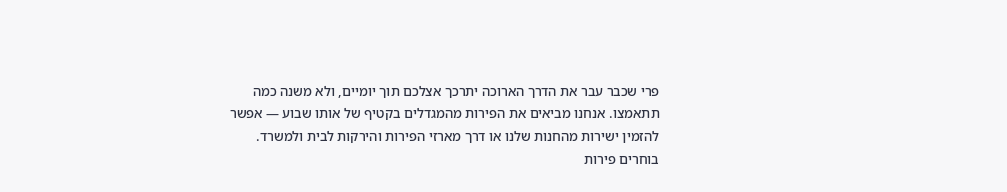פרי שכבר עבר את הדרך הארוכה יתרכך אצלכם תוך יומיים, ולא משנה כמה תתאמצו. אנחנו מביאים את הפירות מהמגדלים בקטיף של אותו שבוע — אפשר להזמין ישירות מהחנות שלנו או דרך מארזי הפירות והירקות לבית ולמשרד.
בוחרים פירות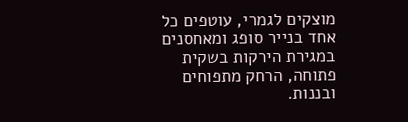מוצקים לגמרי, עוטפים כל אחד בנייר סופג ומאחסנים במגירת הירקות בשקית פתוחה, הרחק מתפוחים ובננות.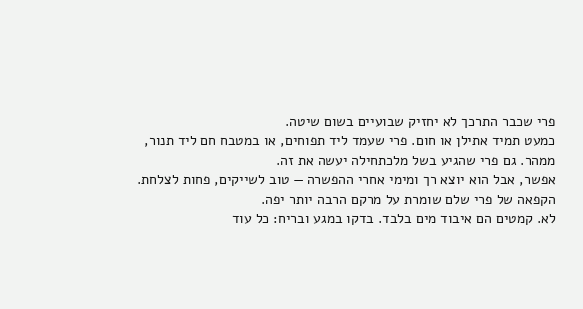פרי שכבר התרכך לא יחזיק שבועיים בשום שיטה.
כמעט תמיד אתילן או חום. פרי שעמד ליד תפוחים, או במטבח חם ליד תנור, ממהר. גם פרי שהגיע בשל מלכתחילה יעשה את זה.
אפשר, אבל הוא יוצא רך ומימי אחרי ההפשרה — טוב לשייקים, פחות לצלחת. הקפאה של פרי שלם שומרת על מרקם הרבה יותר יפה.
לא. קמטים הם איבוד מים בלבד. בדקו במגע ובריח: כל עוד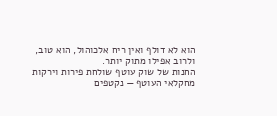הוא לא דולף ואין ריח אלכוהול, הוא טוב, ולרוב אפילו מתוק יותר.
החנות של שוק עוטף שולחת פירות וירקות מחקלאי העוטף — נקטפים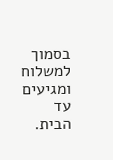בסמוך למשלוח ומגיעים עד הבית.